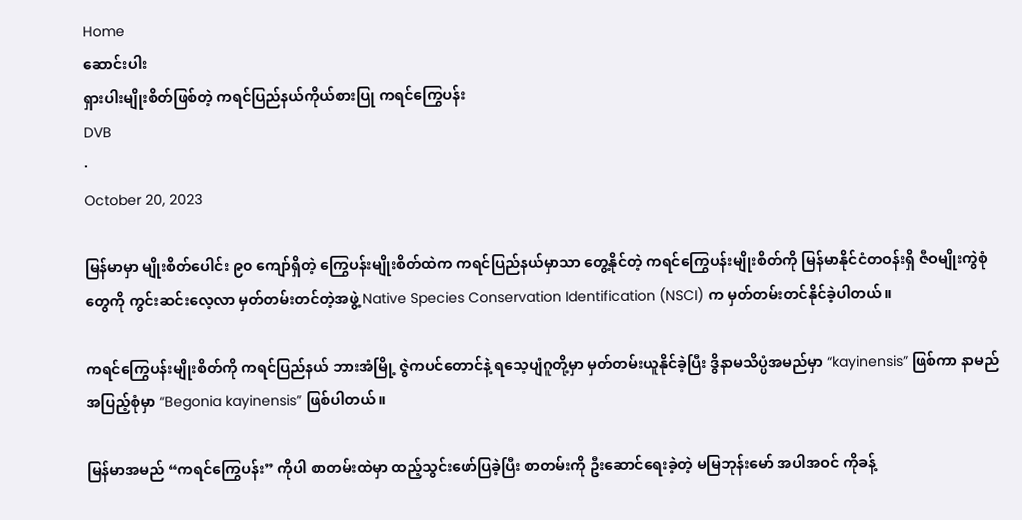Home
ဆောင်းပါး
ရှားပါးမျိုးစိတ်ဖြစ်တဲ့ ကရင်ပြည်နယ်ကိုယ်စားပြု ကရင်ကြွေပန်း
DVB
·
October 20, 2023

မြန်မာမှာ မျိုးစိတ်ပေါင်း ၉၀ ကျော်ရှိတဲ့ ကြွေပန်းမျိုးစိတ်ထဲက ကရင်ပြည်နယ်မှာသာ တွေ့နိုင်တဲ့ ကရင်ကြွေပန်းမျိုးစိတ်ကို မြန်မာနိုင်ငံတဝန်းရှိ ဇီဝမျိုးကွဲစုံတွေကို ကွင်းဆင်းလေ့လာ မှတ်တမ်းတင်တဲ့အဖွဲ့ Native Species Conservation Identification (NSCI) က မှတ်တမ်းတင်နိုင်ခဲ့ပါတယ်။

ကရင်ကြွေပန်းမျိုးစိတ်ကို ကရင်ပြည်နယ် ဘားအံမြို့ ဇွဲကပင်တောင်နဲ့ ရသေ့ပျံဂူတို့မှာ မှတ်တမ်းယူနိုင်ခဲ့ပြီး ဒွိနာမသိပ္ပံအမည်မှာ “kayinensis” ဖြစ်ကာ နာမည်အပြည့်စုံမှာ “Begonia kayinensis” ဖြစ်ပါတယ်။

မြန်မာအမည် “ကရင်ကြွေပန်း” ကိုပါ စာတမ်းထဲမှာ ထည့်သွင်းဖော်ပြခဲ့ပြီး စာတမ်းကို ဦးဆောင်ရေးခဲ့တဲ့ မမြဘုန်းမော် အပါအဝင် ကိုခန့်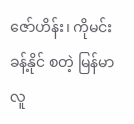ဇော်ဟိန်း၊ ကိုမင်းခန့်နိုင် စတဲ့ မြန်မာလူ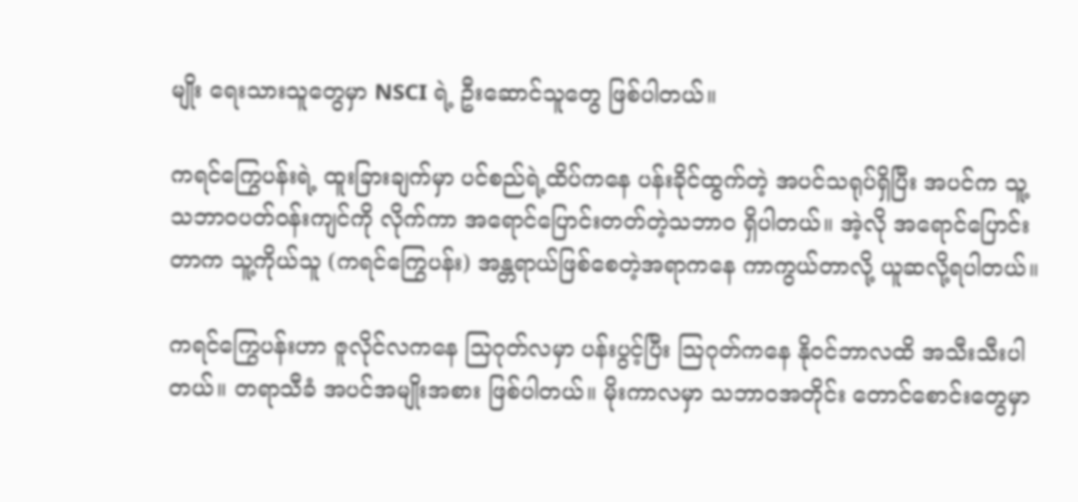မျိုး ရေးသားသူတွေမှာ NSCI ရဲ့ ဦးဆောင်သူတွေ ဖြစ်ပါတယ်။

ကရင်ကြွေပန်းရဲ့ ထူးခြားချက်မှာ ပင်စည်ရဲ့ထိပ်ကနေ ပန်းခိုင်ထွက်တဲ့ အပင်သရုပ်ရှိပြီး အပင်က သူ့သဘာဝပတ်ဝန်းကျင်ကို လိုက်ကာ အရောင်ပြောင်းတတ်တဲ့သဘာဝ ရှိပါတယ်။ အဲ့လို အရောင်ပြောင်းတာက သူ့ကိုယ်သူ (ကရင်ကြွေပန်း) အန္တရာယ်ဖြစ်စေတဲ့အရာကနေ ကာကွယ်တာလို့ ယူဆလို့ရပါတယ်။

ကရင်ကြွေပန်းဟာ ဇူလိုင်လကနေ သြဂုတ်လမှာ ပန်းပွင့်ပြီး သြဂုတ်ကနေ နိုဝင်ဘာလထိ အသီးသီးပါတယ်။ တရာသီခံ အပင်အမျိုးအစား ဖြစ်ပါတယ်။ မိုးကာလမှာ သဘာဝအတိုင်း တောင်စောင်းတွေမှာ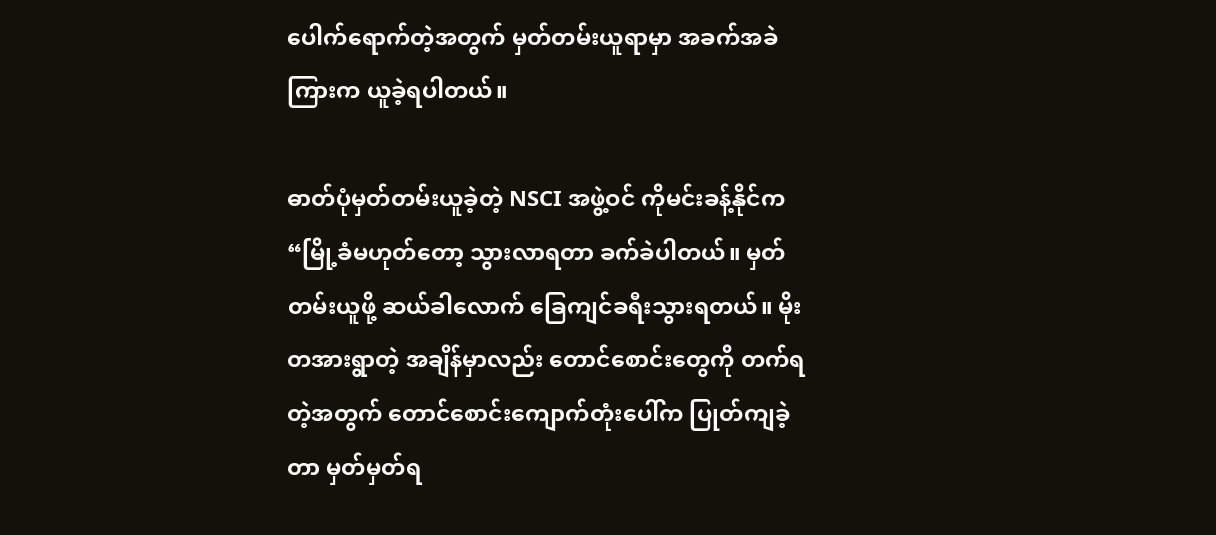ပေါက်ရောက်တဲ့အတွက် မှတ်တမ်းယူရာမှာ အခက်အခဲကြားက ယူခဲ့ရပါတယ်။

ဓာတ်ပုံမှတ်တမ်းယူခဲ့တဲ့ NSCI အဖွဲ့ဝင် ကိုမင်းခန့်နိုင်က “မြို့ခံမဟုတ်တော့ သွားလာရတာ ခက်ခဲပါတယ်။ မှတ်တမ်းယူဖို့ ဆယ်ခါလောက် ခြေကျင်ခရီးသွားရတယ်။ မိုးတအားရွာတဲ့ အချိန်မှာလည်း တောင်စောင်းတွေကို တက်ရတဲ့အတွက် တောင်စောင်းကျောက်တုံးပေါ်က ပြုတ်ကျခဲ့တာ မှတ်မှတ်ရ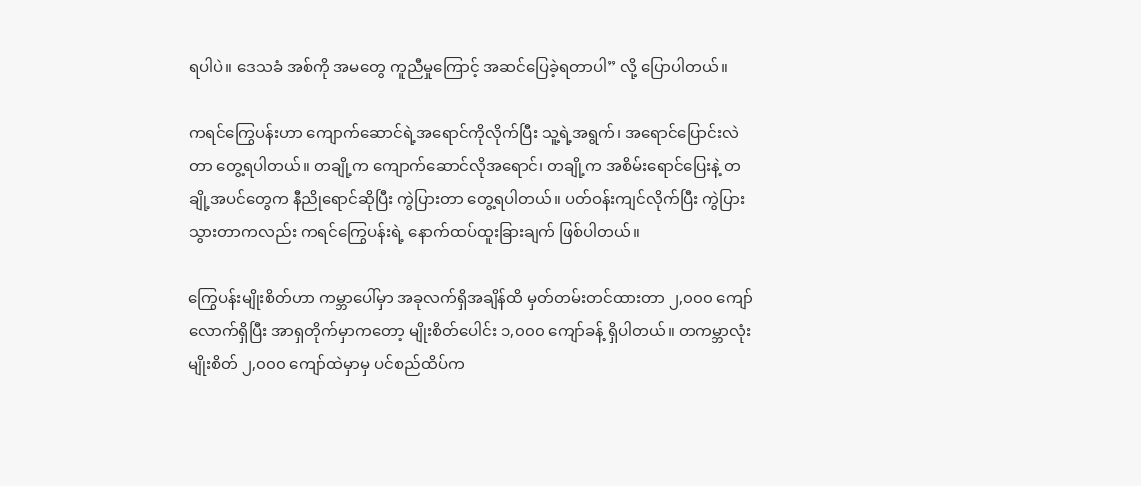ရပါပဲ။ ဒေသခံ အစ်ကို အမတွေ ကူညီမှုကြောင့် အဆင်ပြေခဲ့ရတာပါ” လို့ ပြောပါတယ်။

ကရင်ကြွေပန်းဟာ ကျောက်ဆောင်ရဲ့အရောင်ကိုလိုက်ပြီး သူ့ရဲ့အရွက်၊ အရောင်ပြောင်းလဲတာ တွေ့ရပါတယ်။ တချို့က ကျောက်ဆောင်လိုအရောင်၊ တချို့က အစိမ်းရောင်ပြေးနဲ့ တချို့အပင်တွေက နီညိုရောင်ဆိုပြီး ကွဲပြားတာ တွေ့ရပါတယ်။ ပတ်ဝန်းကျင်လိုက်ပြီး ကွဲပြားသွားတာကလည်း ကရင်ကြွေပန်းရဲ့ နောက်ထပ်ထူးခြားချက် ဖြစ်ပါတယ်။

ကြွေပန်းမျိုးစိတ်ဟာ ကမ္ဘာပေါ်မှာ အခုလက်ရှိအချိန်ထိ မှတ်တမ်းတင်ထားတာ ၂,၀၀၀ ကျော်လောက်ရှိပြီး အာရှတိုက်မှာကတော့ မျိုးစိတ်ပေါင်း ၁,၀၀၀ ကျော်ခန့် ရှိပါတယ်။ တကမ္ဘာလုံး မျိုးစိတ် ၂,၀၀၀ ကျော်ထဲမှာမှ ပင်စည်ထိပ်က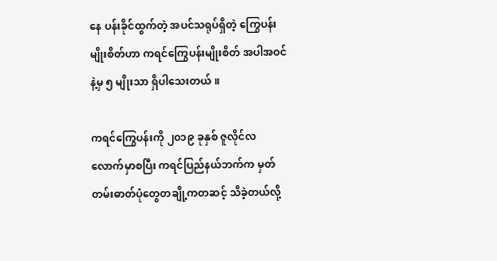နေ ပန်းခိုင်ထွက်တဲ့ အပင်သရုပ်ရှိတဲ့ ကြွေပန်းမျိုးစိတ်ဟာ ကရင်ကြွေပန်းမျိုးစိတ် အပါအဝင်နဲ့မှ ၅ မျိုးသာ ရှိပါသေးတယ်။

ကရင်ကြွေပန်းကို ၂၀၁၉ ခုနှစ် ဇူလိုင်လလောက်မှာစပြီး ကရင်ပြည်နယ်ဘက်က မှတ်တမ်းဓာတ်ပုံတွေတချို့ကတဆင့် သိခဲ့တယ်လို့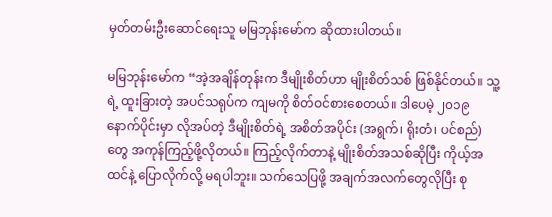မှတ်တမ်းဦးဆောင်ရေးသူ မမြဘုန်းမော်က ဆိုထားပါတယ်။

မမြဘုန်းမော်က “အဲ့အချိန်တုန်းက ဒီမျိုးစိတ်ဟာ မျိုးစိတ်သစ် ဖြစ်နိုင်တယ်။ သူ့ရဲ့ ထူးခြားတဲ့ အပင်သရုပ်က ကျမကို စိတ်ဝင်စားစေတယ်။ ဒါပေမဲ့ ၂၀၁၉ နောက်ပိုင်းမှာ လိုအပ်တဲ့ ဒီမျိုးစိတ်ရဲ့ အစိတ်အပိုင်း (အရွက်၊ ရိုးတံ၊ ပင်စည်) တွေ အကုန်ကြည့်ဖို့လိုတယ်။ ကြည့်လိုက်တာနဲ့ မျိုးစိတ်အသစ်ဆိုပြီး ကိုယ့်အထင်နဲ့ ပြောလိုက်လို့ မရပါဘူး။ သက်သေပြဖို့ အချက်အလက်တွေလိုပြီး စု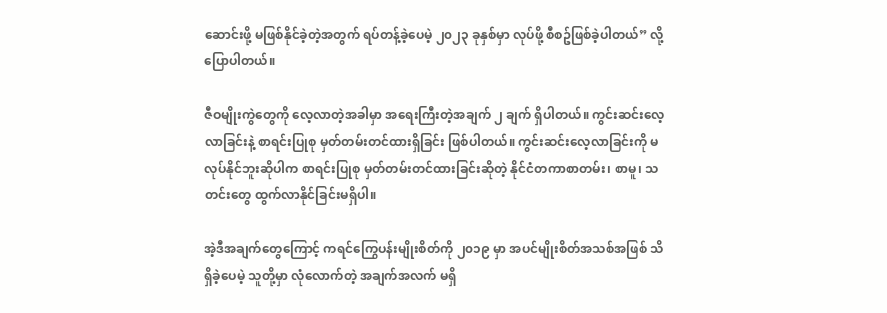ဆောင်းဖို့ မဖြစ်နိုင်ခဲ့တဲ့အတွက် ရပ်တန့်ခဲ့ပေမဲ့ ၂၀၂၃ ခုနှစ်မှာ လုပ်ဖို့ စီစဥ်ဖြစ်ခဲ့ပါတယ်” လို့ ပြောပါတယ်။

ဇီဝမျိုးကွဲတွေကို လေ့လာတဲ့အခါမှာ အရေးကြီးတဲ့အချက် ၂ ချက် ရှိပါတယ်။ ကွင်းဆင်းလေ့လာခြင်းနဲ့ စာရင်းပြုစု မှတ်တမ်းတင်ထားရှိခြင်း ဖြစ်ပါတယ်။ ကွင်းဆင်းလေ့လာခြင်းကို မလုပ်နိုင်ဘူးဆိုပါက စာရင်းပြုစု မှတ်တမ်းတင်ထားခြင်းဆိုတဲ့ နိုင်ငံတကာစာတမ်း၊ စာမူ၊ သတင်းတွေ ထွက်လာနိုင်ခြင်းမရှိပါ။

အဲ့ဒီအချက်တွေကြောင့် ကရင်ကြွေပန်းမျိုးစိတ်ကို ၂၀၁၉ မှာ အပင်မျိုးစိတ်အသစ်အဖြစ် သိရှိခဲ့ပေမဲ့ သူတို့မှာ လုံလောက်တဲ့ အချက်အလက် မရှိ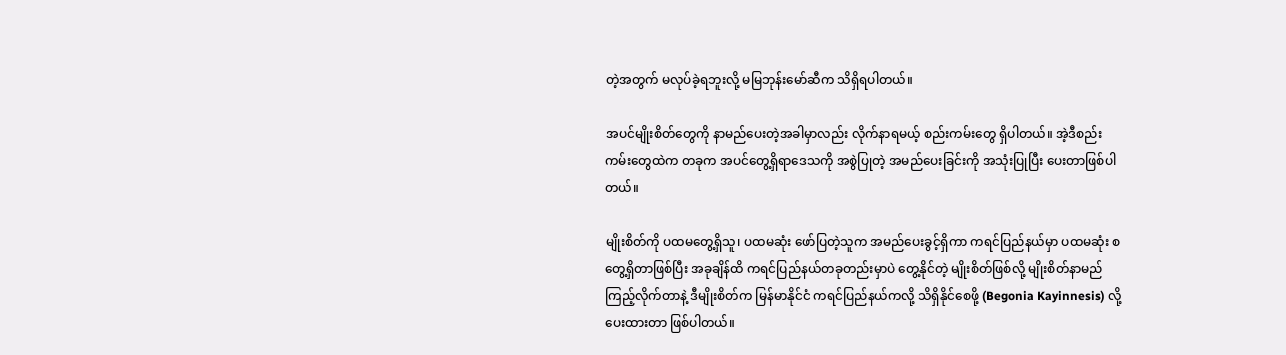တဲ့အတွက် မလုပ်ခဲ့ရဘူးလို့ မမြဘုန်းမော်ဆီက သိရှိရပါတယ်။

အပင်မျိုးစိတ်တွေကို နာမည်ပေးတဲ့အခါမှာလည်း လိုက်နာရမယ့် စည်းကမ်းတွေ ရှိပါတယ်။ အဲ့ဒီစည်းကမ်းတွေထဲက တခုက အပင်တွေ့ရှိရာဒေသကို အစွဲပြုတဲ့ အမည်ပေးခြင်းကို အသုံးပြုပြီး ပေးတာဖြစ်ပါတယ်။

မျိုးစိတ်ကို ပထမတွေ့ရှိသူ၊ ပထမဆုံး ဖော်ပြတဲ့သူက အမည်ပေးခွင့်ရှိကာ ကရင်ပြည်နယ်မှာ ပထမဆုံး စတွေ့ရှိတာဖြစ်ပြီး အခုချိန်ထိ ကရင်ပြည်နယ်တခုတည်းမှာပဲ တွေ့နိုင်တဲ့ မျိုးစိတ်ဖြစ်လို့ မျိုးစိတ်နာမည်ကြည့်လိုက်တာနဲ့ ဒီမျိုးစိတ်က မြန်မာနိုင်ငံ ကရင်ပြည်နယ်ကလို့ သိရှိနိုင်စေဖို့ (Begonia Kayinnesis) လို့ ပေးထားတာ ဖြစ်ပါတယ်။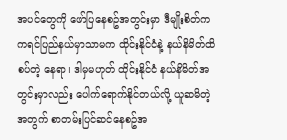အပင်တွေကို ဖော်ပြနေစဥ်အတွင်းမှာ ဒီမျိုးစိတ်က ကရင်ပြည်နယ်မှာသာမက ထိုင်းနိုင်ငံနဲ့ နယ်နိမိတ်ထိစပ်တဲ့ နေရာ၊ ဒါမှမဟုတ် ထိုင်းနိုင်ငံ နယ်နိမိတ်အတွင်းမှာလည်း ပေါက်ရောက်နိုင်တယ်လို့ ယူဆမိတဲ့အတွက် စာတမ်းပြင်ဆင်နေစဥ်အ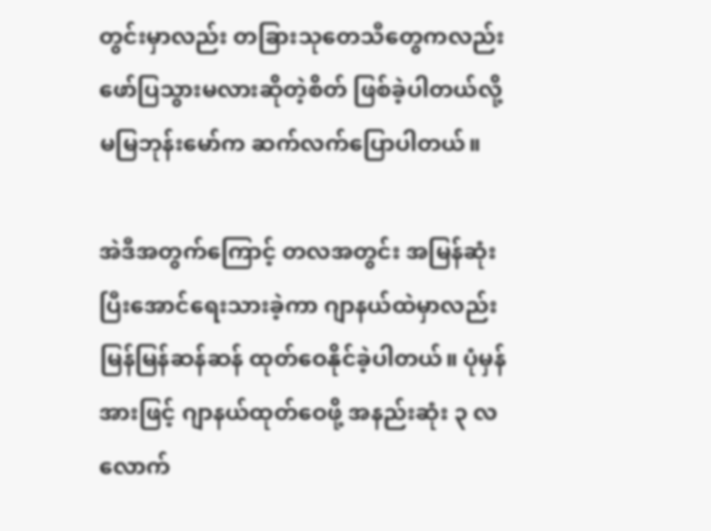တွင်းမှာလည်း တခြားသုတေသီတွေကလည်း ဖော်ပြသွားမလားဆိုတဲ့စိတ် ဖြစ်ခဲ့ပါတယ်လို့ မမြဘုန်းမော်က ဆက်လက်ပြောပါတယ်။

အဲဒီအတွက်ကြောင့် တလအတွင်း အမြန်ဆုံး ပြီးအောင်ရေးသားခဲ့ကာ ဂျာနယ်ထဲမှာလည်း မြန်မြန်ဆန်ဆန် ထုတ်ဝေနိုင်ခဲ့ပါတယ်။ ပုံမှန်အားဖြင့် ဂျာနယ်ထုတ်ဝေဖို့ အနည်းဆုံး ၃ လလောက်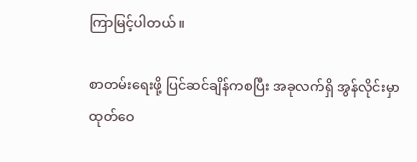ကြာမြင့်ပါတယ်။

စာတမ်းရေးဖို့ ပြင်ဆင်ချိန်ကစပြီး အခုလက်ရှိ အွန်လိုင်းမှာ ထုတ်ဝေ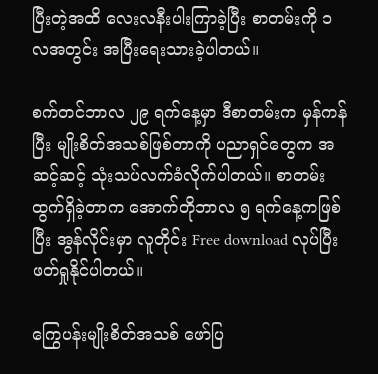ပြီးတဲ့အထိ လေးလနီးပါးကြာခဲ့ပြီး စာတမ်းကို ၁ လအတွင်း အပြီးရေးသားခဲ့ပါတယ်။

စက်တင်ဘာလ ၂၉ ရက်နေ့မှာ ဒီစာတမ်းက မှန်ကန်ပြီး မျိုးစိတ်အသစ်ဖြစ်တာကို ပညာရှင်တွေက အဆင့်ဆင့် သုံးသပ်လက်ခံလိုက်ပါတယ်။ စာတမ်းထွက်ရှိခဲ့တာက အောက်တိုဘာလ ၅ ရက်နေ့ကဖြစ်ပြီး အွန်လိုင်းမှာ လူတိုင်း Free download လုပ်ပြီး ဖတ်ရှုနိုင်ပါတယ်။

ကြွေပန်းမျိုးစိတ်အသစ် ဖော်ပြ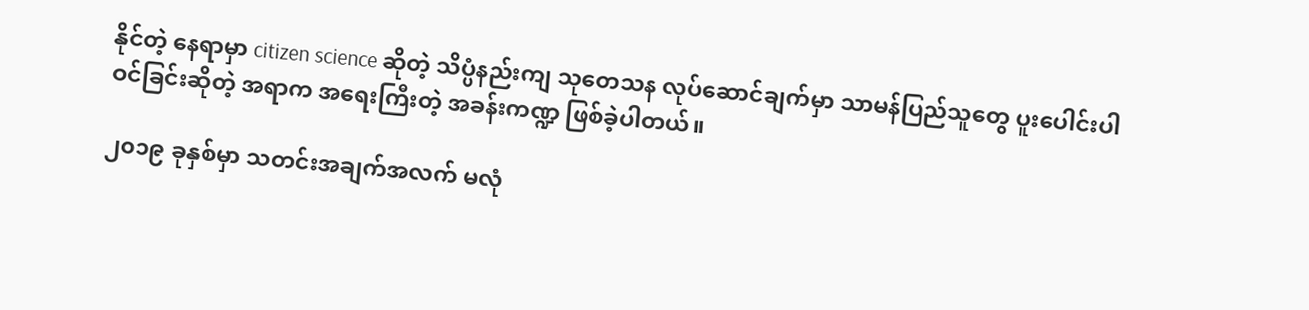နိုင်တဲ့ နေရာမှာ citizen science ဆိုတဲ့ သိပ္ပံနည်းကျ သုတေသန လုပ်ဆောင်ချက်မှာ သာမန်ပြည်သူတွေ ပူးပေါင်းပါဝင်ခြင်းဆိုတဲ့ အရာက အရေးကြီးတဲ့ အခန်းကဏ္ဍ ဖြစ်ခဲ့ပါတယ်။

၂၀၁၉ ခုနှစ်မှာ သတင်းအချက်အလက် မလုံ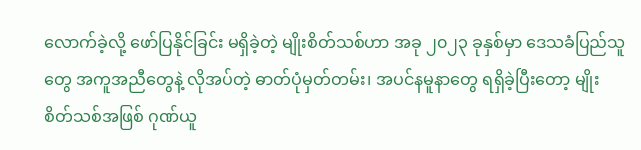လောက်ခဲ့လို့ ဖော်ပြနိုင်ခြင်း မရှိခဲ့တဲ့ မျိုးစိတ်သစ်ဟာ အခု ၂၀၂၃ ခုနှစ်မှာ ဒေသခံပြည်သူတွေ အကူအညီတွေနဲ့ လိုအပ်တဲ့ ဓာတ်ပုံမှတ်တမ်း၊ အပင်နမူနာတွေ ရရှိခဲ့ပြီးတော့ မျိုးစိတ်သစ်အဖြစ် ဂုဏ်ယူ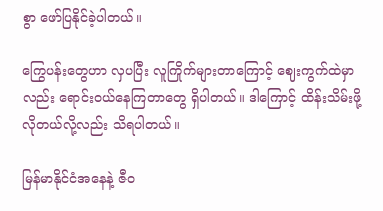စွာ ဖော်ပြနိုင်ခဲ့ပါတယ်။

ကြွေပန်းတွေဟာ လှပပြီး လူကြိုက်များတာကြောင့် ဈေးကွက်ထဲမှာလည်း ရောင်းဝယ်နေကြတာတွေ ရှိပါတယ်။ ဒါကြောင့် ထိန်းသိမ်းဖို့လိုတယ်လို့လည်း သိရပါတယ်။

မြန်မာနိုင်ငံအနေနဲ့ ဇီဝ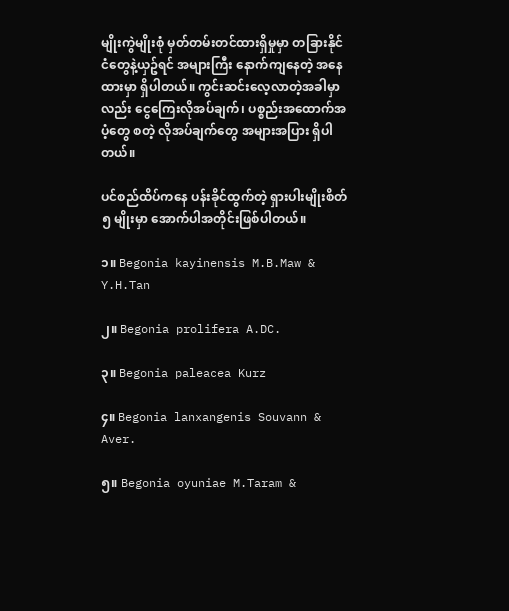မျိုးကွဲမျိုးစုံ မှတ်တမ်းတင်ထားရှိမှုမှာ တခြားနိုင်ငံတွေနဲ့ယှဥ်ရင် အများကြီး နောက်ကျနေတဲ့ အနေထားမှာ ရှိပါတယ်။ ကွင်းဆင်းလေ့လာတဲ့အခါမှာလည်း ငွေကြေးလိုအပ်ချက်၊ ပစ္စည်းအထောက်အပံ့တွေ စတဲ့ လိုအပ်ချက်တွေ အများအပြား ရှိပါတယ်။

ပင်စည်ထိပ်ကနေ ပန်းခိုင်ထွက်တဲ့ ရှားပါးမျိုးစိတ် ၅ မျိုးမှာ အောက်ပါအတိုင်းဖြစ်ပါတယ်။

၁။ Begonia kayinensis M.B.Maw & Y.H.Tan

၂။ Begonia prolifera A.DC.

၃။ Begonia paleacea Kurz

၄။ Begonia lanxangenis Souvann & Aver.

၅။ Begonia oyuniae M.Taram &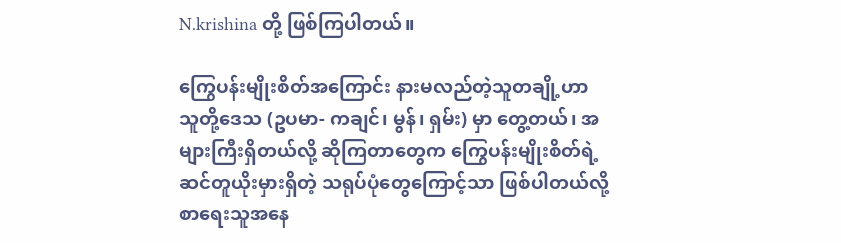N.krishina တို့ ဖြစ်ကြပါတယ်။

ကြွေပန်းမျိုးစိတ်အကြောင်း နားမလည်တဲ့သူတချို့ဟာ သူတို့ဒေသ (ဥပမာ- ကချင်၊ မွန်၊ ရှမ်း) မှာ တွေ့တယ်၊ အများကြီးရှိတယ်လို့ ဆိုကြတာတွေက ကြွေပန်းမျိုးစိတ်ရဲ့ ဆင်တူယိုးမှားရှိတဲ့ သရုပ်ပုံတွေကြောင့်သာ ဖြစ်ပါတယ်လို့ စာရေးသူအနေ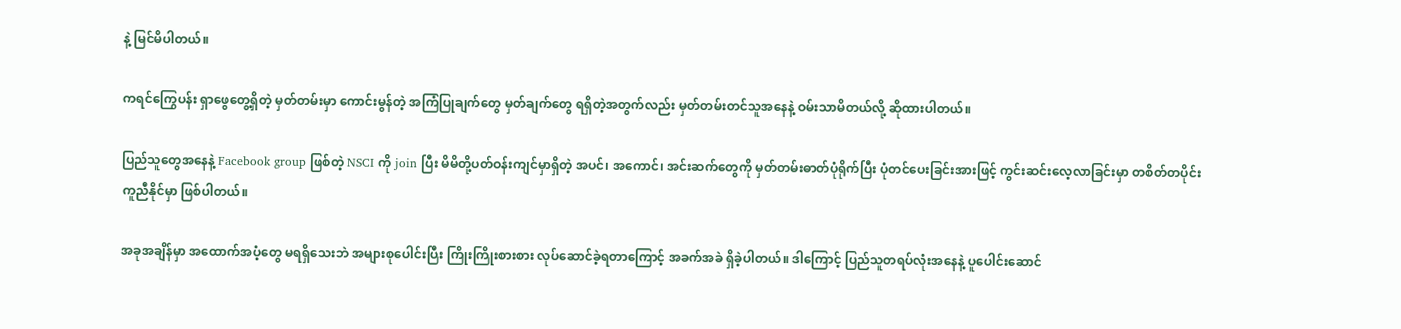နဲ့ မြင်မိပါတယ်။

ကရင်ကြွေပန်း ရှာဖွေတွေ့ရှိတဲ့ မှတ်တမ်းမှာ ကောင်းမွန်တဲ့ အကြံပြုချက်တွေ မှတ်ချက်တွေ ရရှိတဲ့အတွက်လည်း မှတ်တမ်းတင်သူအနေနဲ့ ဝမ်းသာမိတယ်လို့ ဆိုထားပါတယ်။

ပြည်သူတွေအနေနဲ့ Facebook group ဖြစ်တဲ့ NSCI ကို join ပြီး မိမိတို့ပတ်ဝန်းကျင်မှာရှိတဲ့ အပင်၊ အကောင်၊ အင်းဆက်တွေကို မှတ်တမ်းဓာတ်ပုံရိုက်ပြီး ပုံတင်ပေးခြင်းအားဖြင့် ကွင်းဆင်းလေ့လာခြင်းမှာ တစိတ်တပိုင်း ကူညီနိုင်မှာ ဖြစ်ပါတယ်။

အခုအချိန်မှာ အထောက်အပံ့တွေ မရရှိသေးဘဲ အများစုပေါင်းပြီး ကြိုးကြိုးစားစား လုပ်ဆောင်ခဲ့ရတာကြောင့် အခက်အခဲ ရှိခဲ့ပါတယ်။ ဒါကြောင့် ပြည်သူတရပ်လုံးအနေနဲ့ ပူပေါင်းဆောင်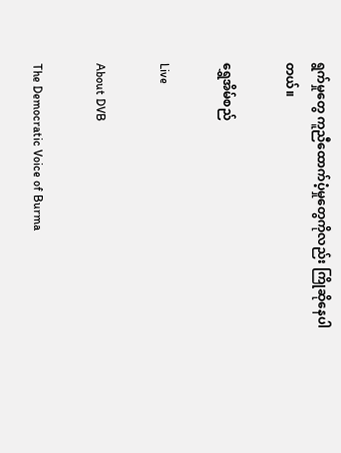ရွက်မှုတွေ ကူညီထောက်ပံ့မှုတွေကိုလည်း ကြိုဆိုနေပါတယ်။

ရွှေအိမ်စည်

Live

About DVB

The Democratic Voice of Burma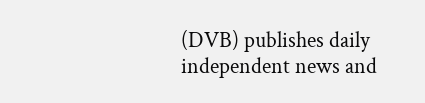(DVB) publishes daily independent news and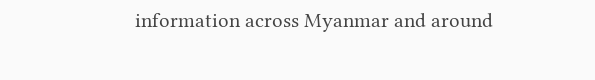information across Myanmar and around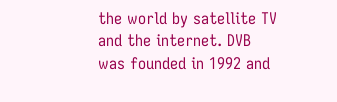the world by satellite TV and the internet. DVB was founded in 1992 and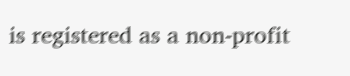is registered as a non-profit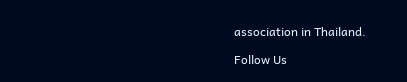association in Thailand.

Follow Us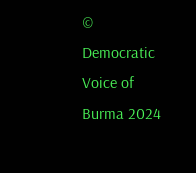© Democratic Voice of Burma 2024